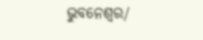ଭୁବନେଶ୍ୱର/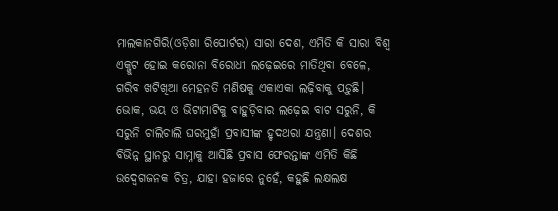ମାଲକାନଗିରି(ଓଡ଼ିଶା ରିପୋର୍ଟର) ସାରା ଦେଶ, ଏମିତି କି ସାରା ବିଶ୍ୱ ଏକ୍ଜୁଟ ହୋଇ କରୋନା ବିରୋଧୀ ଲଢ଼େଇରେ ମାତିଥିବା ବେଳେ, ଗରିବ ଖଟିଖିଆ ମେହନତି ମଣିଷକୁ ଏକାଏକା ଲଢ଼ିବାକୁ ପଡ଼ୁଛି। ଭୋକ, ଭୟ ଓ ଭିଟାମାଟିକୁ ବାହୁଡ଼ିବାର ଲଢ଼େଇ ବାଟ ସରୁନି, କି ସରୁନି ଚାଲିଚାଲି ଘରମୁହାଁ ପ୍ରବାସୀଙ୍କ ହୃଦଥରା ଯନ୍ତ୍ରଣା। ଦେଶର ବିଭିନ୍ନ ସ୍ଥାନରୁ ସାମ୍ନାକୁ ଆସିଛି ପ୍ରବାସ ଫେରନ୍ତାଙ୍କ ଏମିତି କିଛି ଉଦ୍ବେଗଜନକ ଚିତ୍ର, ଯାହା ହଜାରେ ନୁହେଁ, କହୁଛି ଲକ୍ଷଲକ୍ଷ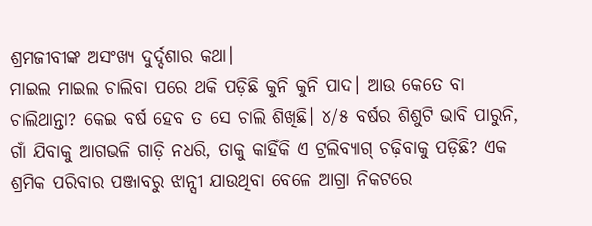ଶ୍ରମଜୀବୀଙ୍କ ଅସଂଖ୍ୟ ଦୁର୍ଦ୍ଦଶାର କଥା।
ମାଇଲ ମାଇଲ ଚାଲିବା ପରେ ଥକି ପଡ଼ିଛି କୁନି କୁନି ପାଦ। ଆଉ କେତେ ବା ଚାଲିଥାନ୍ତା? କେଇ ବର୍ଷ ହେବ ତ ସେ ଚାଲି ଶିଖିଛି। ୪/୫ ବର୍ଷର ଶିଶୁଟି ଭାବି ପାରୁନି, ଗାଁ ଯିବାକୁ ଆଗଭଳି ଗାଡ଼ି ନଧରି, ତାକୁ କାହିଁକି ଏ ଟ୍ରଲିବ୍ୟାଗ୍ ଚଢ଼ିବାକୁ ପଡ଼ିଛି? ଏକ ଶ୍ରମିକ ପରିବାର ପଞ୍ଜାବରୁ ଝାନ୍ସୀ ଯାଉଥିବା ବେଳେ ଆଗ୍ରା ନିକଟରେ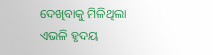ଦେଖିବାକୁ ମିଳିଥିଲା ଏଭଳି ହୃଦୟ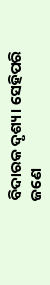ବିଦାରକ ଦୃଶ୍ୟ। ସେହିପରି ଜଣେ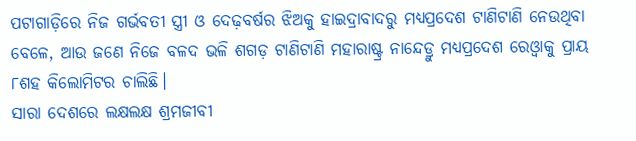ପଟାଗାଡ଼ିରେ ନିଜ ଗର୍ଭବତୀ ସ୍ତ୍ରୀ ଓ ଦେଢ଼ବର୍ଷର ଝିଅକୁ ହାଇଦ୍ରାବାଦରୁ ମଧ୍ୟପ୍ରଦେଶ ଟାଣିଟାଣି ନେଉଥିବା ବେଳେ, ଆଉ ଜଣେ ନିଜେ ବଳଦ ଭଳି ଶଗଡ଼ ଟାଣିଟାଣି ମହାରାଷ୍ଟ୍ର ନାନ୍ଦେଡ୍ରୁ ମଧ୍ୟପ୍ରଦେଶ ରେଓ୍ୱାକୁ ପ୍ରାୟ ୮ଶହ କିଲୋମିଟର ଚାଲିଛି।
ସାରା ଦେଶରେ ଲକ୍ଷଲକ୍ଷ ଶ୍ରମଜୀବୀ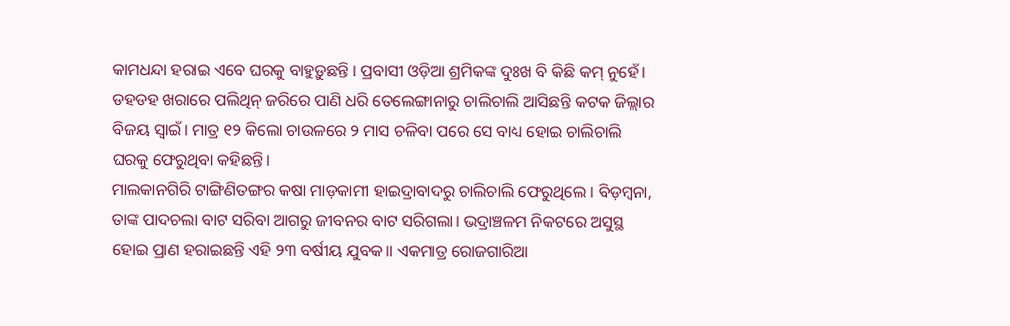କାମଧନ୍ଦା ହରାଇ ଏବେ ଘରକୁ ବାହୁଡ଼ୁଛନ୍ତି । ପ୍ରବାସୀ ଓଡ଼ିଆ ଶ୍ରମିକଙ୍କ ଦୁଃଖ ବି କିଛି କମ୍ ନୁହେଁ। ଡହଡହ ଖରାରେ ପଲିଥିନ୍ ଜରିରେ ପାଣି ଧରି ତେଲେଙ୍ଗାନାରୁ ଚାଲିଚାଲି ଆସିଛନ୍ତି କଟକ ଜିଲ୍ଲାର ବିଜୟ ସ୍ୱାଇଁ। ମାତ୍ର ୧୨ କିଲୋ ଚାଉଳରେ ୨ ମାସ ଚଳିବା ପରେ ସେ ବାଧ୍ୟ ହୋଇ ଚାଲିଚାଲି ଘରକୁ ଫେରୁଥିବା କହିଛନ୍ତି।
ମାଲକାନଗିରି ଟାଙ୍ଗିଣିତଙ୍ଗର କଷା ମାଡ଼କାମୀ ହାଇଦ୍ରାବାଦରୁ ଚାଲିଚାଲି ଫେରୁଥିଲେ । ବିଡ଼ମ୍ବନା, ତାଙ୍କ ପାଦଚଲା ବାଟ ସରିବା ଆଗରୁ ଜୀବନର ବାଟ ସରିଗଲା। ଭଦ୍ରାଞ୍ଚଳମ ନିକଟରେ ଅସୁସ୍ଥ ହୋଇ ପ୍ରାଣ ହରାଇଛନ୍ତି ଏହି ୨୩ ବର୍ଷୀୟ ଯୁବକ॥ ଏକମାତ୍ର ରୋଜଗାରିଆ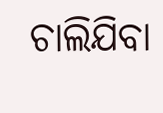ଚାଲିଯିବା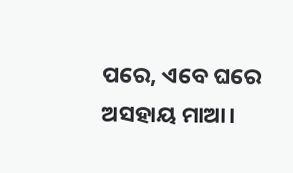ପରେ, ଏବେ ଘରେ ଅସହାୟ ମାଆ।